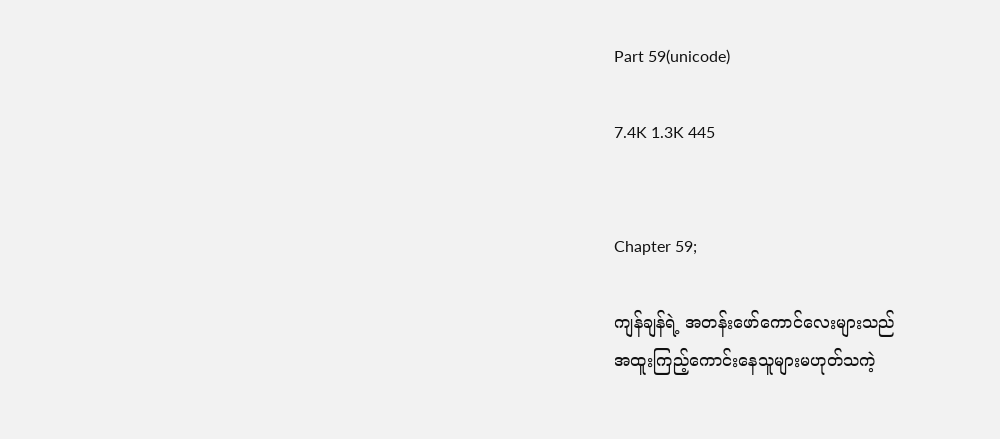Part 59(unicode)

7.4K 1.3K 445


Chapter 59;

ကျန်ချန်ရဲ့ အတန်းဖော်ကောင်လေးများသည်
အထူးကြည့်ကောင်းနေသူများမဟုတ်သကဲ့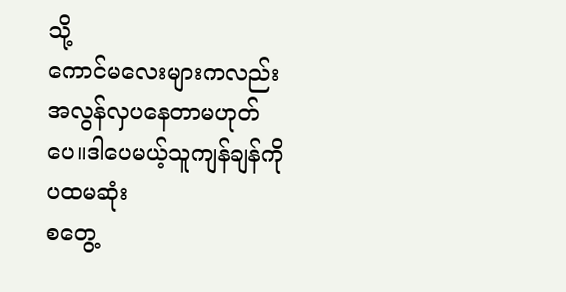သို့
ကောင်မလေးများကလည်း အလွန်လှပနေတာမဟုတ်ပေ။ဒါပေမယ့်သူကျန်ချန်ကို ပထမဆုံး
စတွေ့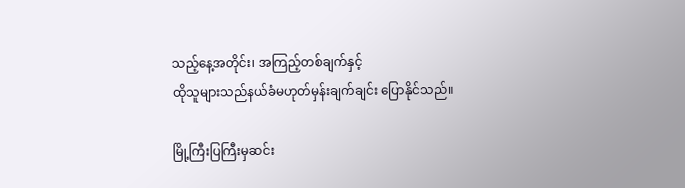သည့်နေ့အတိုင်း၊ အကြည့်တစ်ချက်နှင့်
ထိုသူများသည်နယ်ခံမဟုတ်မှန်းချက်ချင်း ပြောနိုင်သည်။

မြို့ကြီးပြကြီးမှဆင်း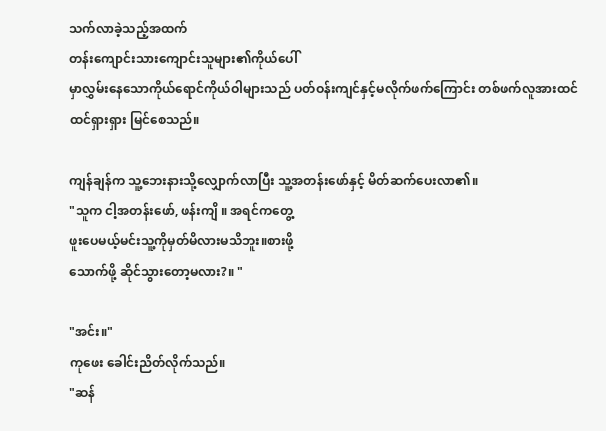သက်လာခဲ့သည့်အထက်
တန်းကျောင်းသားကျောင်းသူများ၏ကိုယ်ပေါ်
မှာလွှမ်းနေသောကိုယ်ရောင်ကိုယ်ဝါများသည် ပတ်ဝန်းကျင်နှင့်မလိုက်ဖက်ကြောင်း တစ်ဖက်လူအားထင်ထင်ရှားရှား မြင်စေသည်။

ကျန်ချန်က သူ့ဘေးနားသို့လျှောက်လာပြီး သူ့အတန်းဖော်နှင့် မိတ်ဆက်ပေးလာ၏။
"သူက ငါ့အတန်းဖော်, ဖန်းကျိ ။ အရင်ကတွေ့
ဖူးပေမယ့်မင်းသူ့ကိုမှတ်မိလားမသိဘူး။စားဖို့
သောက်ဖို့ ဆိုင်သွားတော့မလား?။ "

"အင်း။"
ကုဖေး ခေါင်းညိတ်လိုက်သည်။
"ဆန်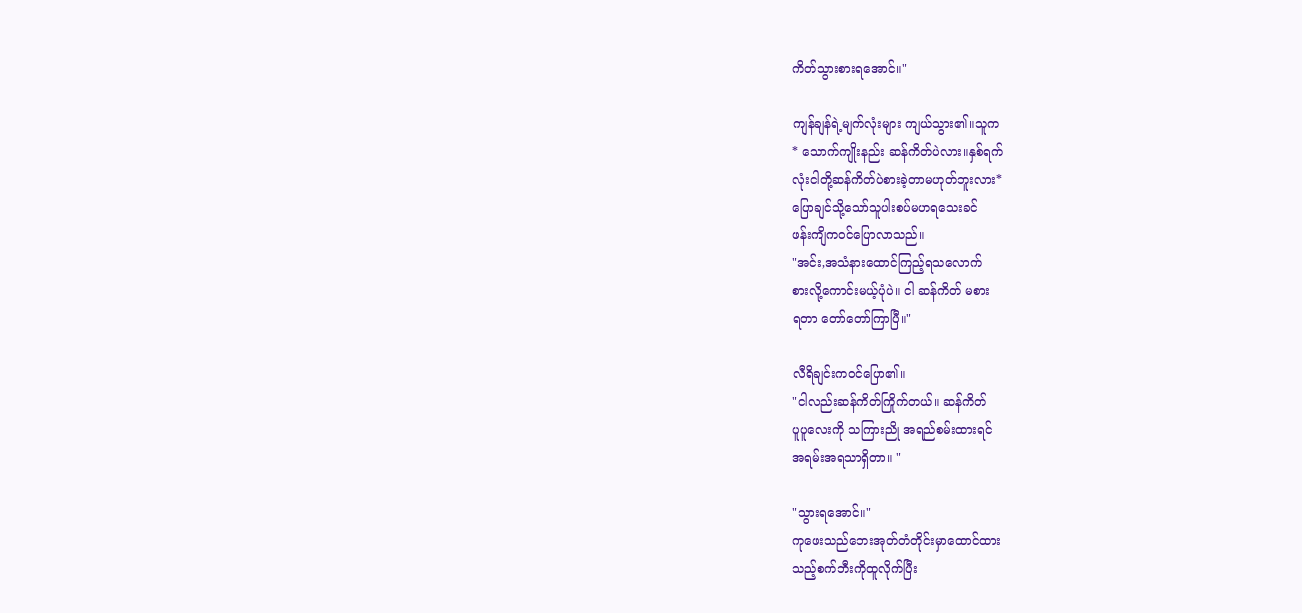ကိတ်သွားစားရအောင်။"

ကျန်ချန်ရဲ့မျက်လုံးများ ကျယ်သွား၏။သူက
* သောက်ကျိုးနည်း ဆန်ကိတ်ပဲလား။နှစ်ရက်
လုံးငါတို့ဆန်ကိတ်ပဲစားခဲ့တာမဟုတ်ဘူးလား*
ပြောချင်သို့သော်သူပါးစပ်မဟရသေးခင်
ဖန်းကျိကဝင်ပြောလာသည်။
"အင်း,အသံနားထောင်ကြည့်ရသလောက်
စားလို့ကောင်းမယ့်ပုံပဲ။ ငါ ဆန်ကိတ် မစား
ရတာ တော်တော်ကြာပြီ။"

လီရိချင်းကဝင်ပြော၏။
"ငါလည်းဆန်ကိတ်ကြိုက်တယ်။ ဆန်ကိတ်
ပူပူလေးကို သကြားညို အရည်စမ်းထားရင်
အရမ်းအရသာရှိတာ။ "

"သွားရအောင်။"
ကုဖေးသည်ဘေးအုတ်တံတိုင်းမှာထောင်ထား
သည့်စက်ဘီးကိုထူလိုက်ပြီး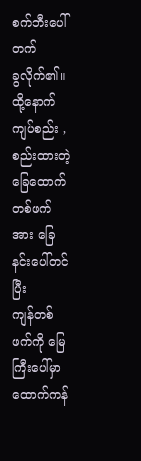စက်ဘီးပေါ်တက်
ခွလိုက်၏။ထို့နောက် ကျပ်စည်း ,စည်းထားတဲ့ခြေထောက်တစ်ဖက်အား ခြေနင်းပေါ်တင်ပြီး
ကျန်တစ်ဖက်ကို မြေကြီးပေါ်မှာ ထောက်ကန်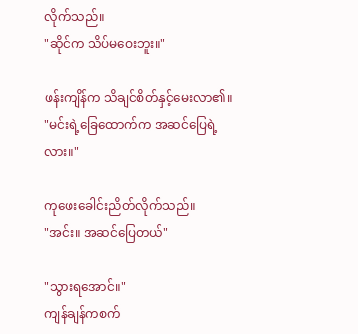လိုက်သည်။
"ဆိုင်က သိပ်မဝေးဘူး။"

ဖန်းကျိန်က သိချင်စိတ်နှင့်မေးလာ၏။
"မင်းရဲ့ခြေထောက်က အဆင်ပြေရဲ့လား။"

ကုဖေးခေါင်းညိတ်လိုက်သည်။
"အင်း။ အဆင်ပြေတယ်"

"သွားရအောင်။"
ကျန်ချန်ကစက်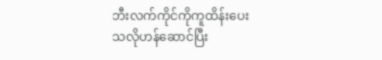ဘီးလက်ကိုင်ကိုကူထိန်းပေး
သလိုဟန်ဆောင်ပြီး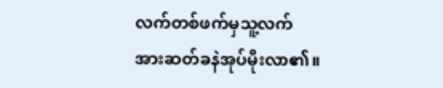လက်တစ်ဖက်မှသူ့လက်
အားဆတ်ခနဲအုပ်မိုးလာ၏။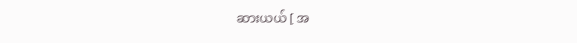ဆားယယ် [ အ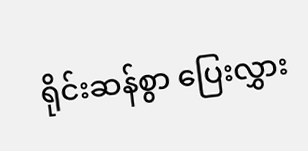ရိုင်းဆန်စွာ ပြေးလွှား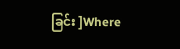ခြင်း ]Where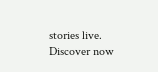stories live. Discover now